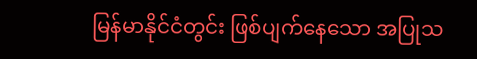မြန်မာနိုင်ငံတွင်း ဖြစ်ပျက်နေသော အပြုသ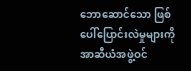ဘောဆောင်သော ဖြစ်ပေါ်ပြောင်းလဲမှုများကို အာဆီယံအဖွဲ့ဝင်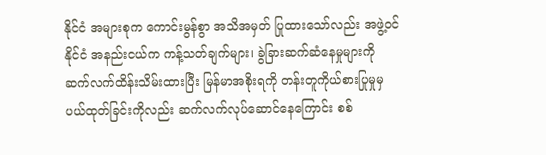နိုင်ငံ အများစုက ကောင်းမွန်စွာ အသိအမှတ် ပြုထားသော်လည်း အဖွဲ့ဝင်နိုင်ငံ အနည်းငယ်က ကန့်သတ်ချက်များ၊ ခွဲခြားဆက်ဆံနေမှုများကို ဆက်လက်ထိန်းသိမ်းထားပြီး မြန်မာအစိုးရကို တန်းတူကိုယ်စားပြုမှုမှ ပယ်ထုတ်ခြင်းကိုလည်း ဆက်လက်လုပ်ဆောင်နေကြောင်း စစ်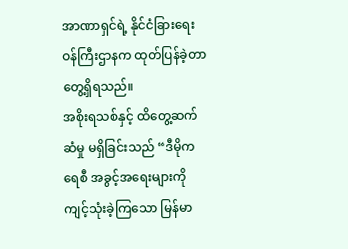အာဏာရှင်ရဲ့ နိုင်ငံခြားရေးဝန်ကြီးဌာနက ထုတ်ပြန်ခဲ့တာ တွေ့ရှိရသည်။
အစိုးရသစ်နှင့် ထိတွေ့ဆက်ဆံမှု မရှိခြင်းသည် “ဒီမိုကရေစီ အခွင့်အရေးများကို ကျင့်သုံးခဲ့ကြသော မြန်မာ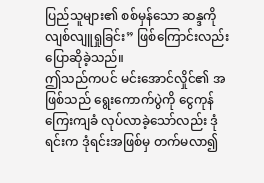ပြည်သူများ၏ စစ်မှန်သော ဆန္ဒကို လျစ်လျူရှုခြင်း” ဖြစ်ကြောင်းလည်း ပြောဆိုခဲ့သည်။
ဤသည်ကပင် မင်းအောင်လှိုင်၏ အဖြစ်သည် ရွေးကောက်ပွဲကို ငွေကုန်ကြေးကျခံ လုပ်လာခဲ့သော်လည်း ဒုံရင်းက ဒုံရင်းအဖြစ်မှ တက်မလာ၍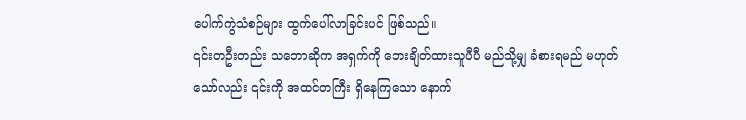ပေါက်ကွဲသံစဉ်များ ထွက်ပေါ်လာခြင်းပင် ဖြစ်သည်။
၎င်းတဦးတည်း သဘောဆိုက အရှက်ကို ဘေးချိတ်ထားသူပီပီ မည်သို့မျှ ခံစားရမည် မဟုတ်သော်လည်း ၎င်းကို အထင်တကြီး ရှိနေကြသော နောက်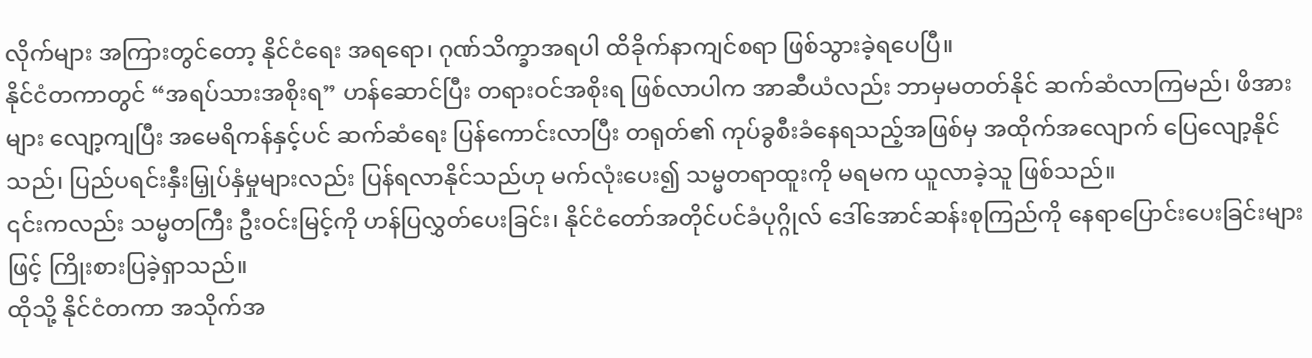လိုက်များ အကြားတွင်တော့ နိုင်ငံရေး အရရော၊ ဂုဏ်သိက္ခာအရပါ ထိခိုက်နာကျင်စရာ ဖြစ်သွားခဲ့ရပေပြီ။
နိုင်ငံတကာတွင် “အရပ်သားအစိုးရ” ဟန်ဆောင်ပြီး တရားဝင်အစိုးရ ဖြစ်လာပါက အာဆီယံလည်း ဘာမှမတတ်နိုင် ဆက်ဆံလာကြမည်၊ ဖိအားများ လျော့ကျပြီး အမေရိကန်နှင့်ပင် ဆက်ဆံရေး ပြန်ကောင်းလာပြီး တရုတ်၏ ကုပ်ခွစီးခံနေရသည့်အဖြစ်မှ အထိုက်အလျောက် ပြေလျော့နိုင်သည်၊ ပြည်ပရင်းနှီးမြှုပ်နှံမှုများလည်း ပြန်ရလာနိုင်သည်ဟု မက်လုံးပေး၍ သမ္မတရာထူးကို မရမက ယူလာခဲ့သူ ဖြစ်သည်။
၎င်းကလည်း သမ္မတကြီး ဦးဝင်းမြင့်ကို ဟန်ပြလွှတ်ပေးခြင်း၊ နိုင်ငံတော်အတိုင်ပင်ခံပုဂ္ဂိုလ် ဒေါ်အောင်ဆန်းစုကြည်ကို နေရာပြောင်းပေးခြင်းများဖြင့် ကြိုးစားပြခဲ့ရှာသည်။
ထိုသို့ နိုင်ငံတကာ အသိုက်အ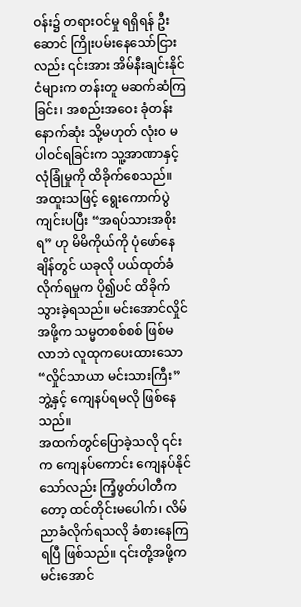ဝန်း၌ တရားဝင်မှု ရရှိရန် ဦးဆောင် ကြိုးပမ်းနေသော်ငြားလည်း ၎င်းအား အိမ်နီးချင်းနိုင်ငံများက တန်းတူ မဆက်ဆံကြခြင်း၊ အစည်းအဝေး ခုံတန်း နောက်ဆုံး သို့မဟုတ် လုံးဝ မပါဝင်ရခြင်းက သူ့အာဏာနှင့် လုံခြုံမှုကို ထိခိုက်စေသည်။ အထူးသဖြင့် ရွေးကောက်ပွဲကျင်းပပြီး “အရပ်သားအစိုးရ” ဟု မိမိကိုယ်ကို ပုံဖော်နေချိန်တွင် ယခုလို ပယ်ထုတ်ခံလိုက်ရမှုက ပို၍ပင် ထိခိုက်သွားခဲ့ရသည်။ မင်းအောင်လှိုင် အဖို့က သမ္မတစစ်စစ် ဖြစ်မလာဘဲ လူထုကပေးထားသော “လှိုင်သာယာ မင်းသားကြီး” ဘွဲ့နှင့် ကျေနပ်ရမလို ဖြစ်နေသည်။
အထက်တွင်ပြောခဲ့သလို ၎င်းက ကျေနပ်ကောင်း ကျေနပ်နိုင်သော်လည်း ကြံ့ဖွတ်ပါတီကတော့ ထင်တိုင်းမပေါက်၊ လိမ်ညာခံလိုက်ရသလို ခံစားနေကြရပြီ ဖြစ်သည်။ ၎င်းတို့အဖို့က မင်းအောင်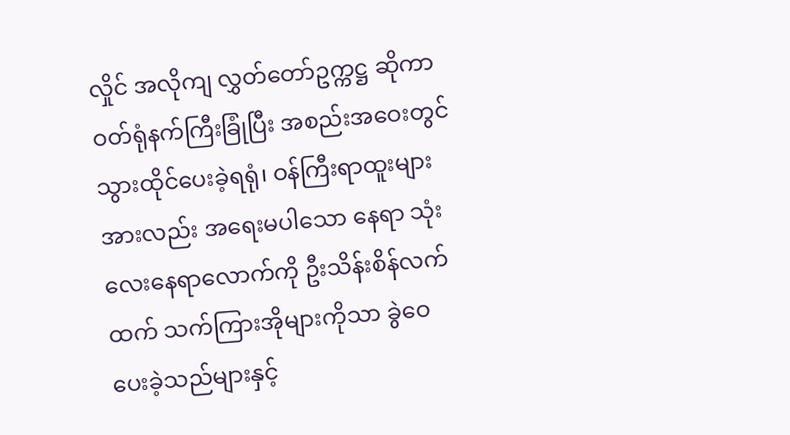လှိုင် အလိုကျ လွှတ်တော်ဥက္ကဋ္ဌ ဆိုကာ ဝတ်ရုံနက်ကြီးခြုံပြီး အစည်းအဝေးတွင် သွားထိုင်ပေးခဲ့ရရုံ၊ ဝန်ကြီးရာထူးများအားလည်း အရေးမပါသော နေရာ သုံးလေးနေရာလောက်ကို ဦးသိန်းစိန်လက်ထက် သက်ကြားအိုများကိုသာ ခွဲဝေပေးခဲ့သည်များနှင့်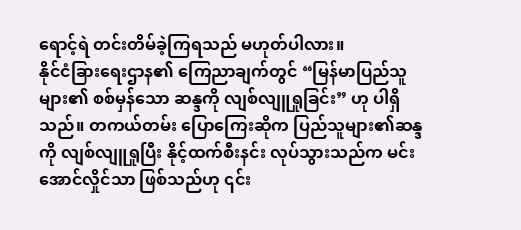ရောင့်ရဲ တင်းတိမ်ခဲ့ကြရသည် မဟုတ်ပါလား။
နိုင်ငံခြားရေးဌာန၏ ကြေညာချက်တွင် “မြန်မာပြည်သူများ၏ စစ်မှန်သော ဆန္ဒကို လျစ်လျူရှုခြင်း” ဟု ပါရှိသည်။ တကယ်တမ်း ပြောကြေးဆိုက ပြည်သူများ၏ဆန္ဒကို လျစ်လျူရှုပြီး နိုင့်ထက်စီးနင်း လုပ်သွားသည်က မင်းအောင်လှိုင်သာ ဖြစ်သည်ဟု ၎င်း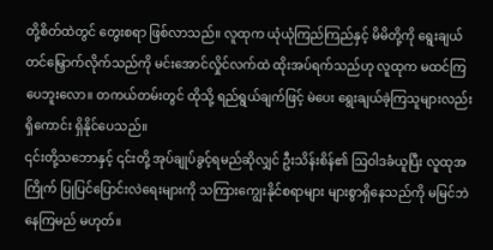တို့စိတ်ထဲတွင် တွေးစရာ ဖြစ်လာသည်။ လူထုက ယုံယုံကြည်ကြည်နှင့် မိမိတို့ကို ရွေးချယ်တင်မြှောက်လိုက်သည်ကို မင်းအောင်လှိုင်လက်ထဲ ထိုးအပ်ရက်သည်ဟု လူထုက မထင်ကြပေဘူးလော။ တကယ်တမ်းတွင် ထိုသို့ ရည်ရွယ်ချက်ဖြင့် မဲပေး ရွေးချယ်ခဲ့ကြသူများလည်း ရှိကောင်း ရှိနိုင်ပေသည်။
၎င်းတို့သဘောနှင့် ၎င်းတို့ အုပ်ချုပ်ခွင့်ရမည်ဆိုလျှင် ဦးသိန်းစိန်၏ ဩဝါဒခံယူပြီး လူထုအကြိုက် ပြုပြင်ပြောင်းလဲရေးများကို သကြားကျွေးနိုင်စရာများ များစွာရှိနေသည်ကို မမြင်ဘဲ နေကြမည် မဟုတ်။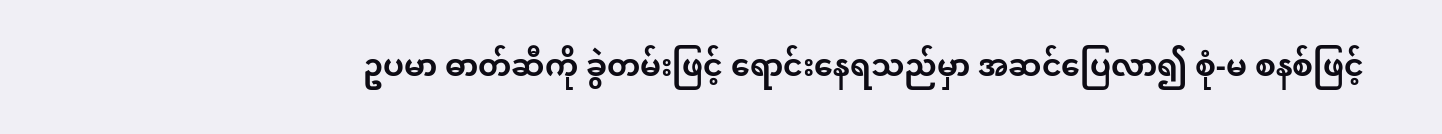ဥပမာ ဓာတ်ဆီကို ခွဲတမ်းဖြင့် ရောင်းနေရသည်မှာ အဆင်ပြေလာ၍ စုံ-မ စနစ်ဖြင့်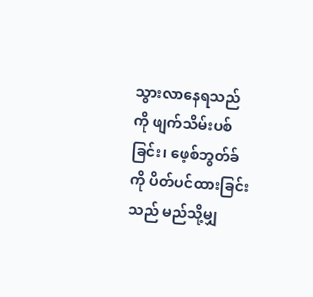သွားလာနေရသည်ကို ဖျက်သိမ်းပစ်ခြင်း၊ ဖေ့စ်ဘွတ်ခ်ကို ပိတ်ပင်ထားခြင်းသည် မည်သို့မျှ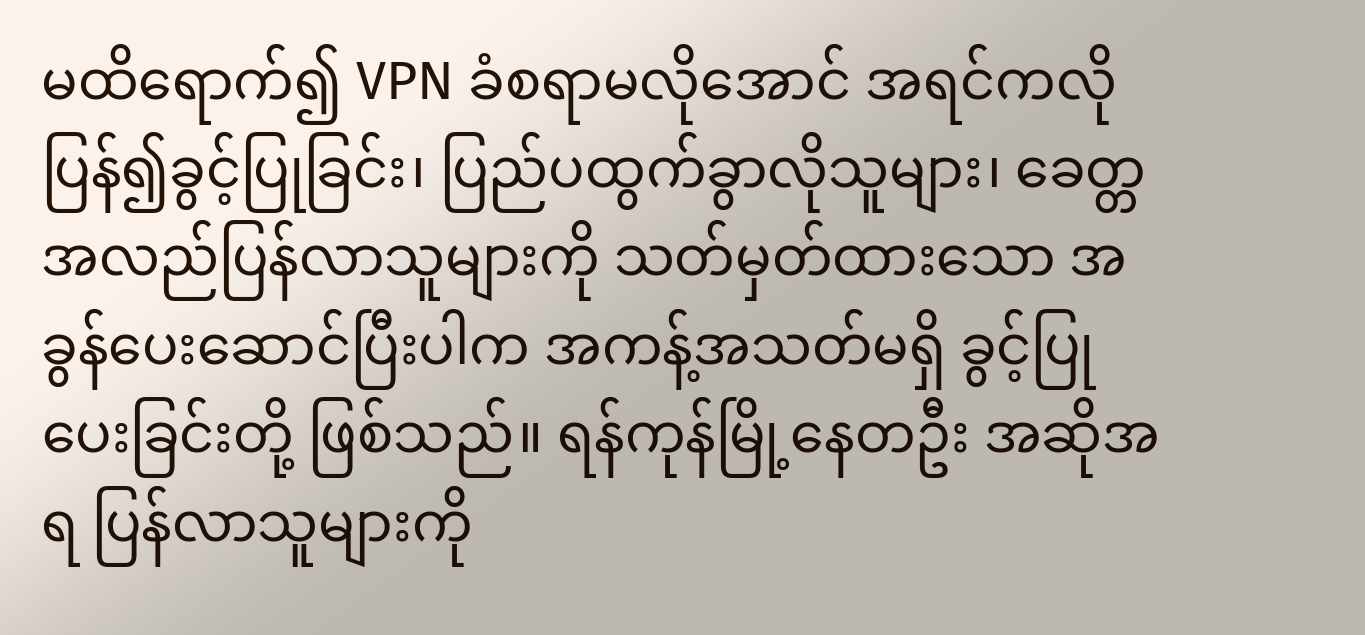မထိရောက်၍ VPN ခံစရာမလိုအောင် အရင်ကလို ပြန်၍ခွင့်ပြုခြင်း၊ ပြည်ပထွက်ခွာလိုသူများ၊ ခေတ္တ အလည်ပြန်လာသူများကို သတ်မှတ်ထားသော အခွန်ပေးဆောင်ပြီးပါက အကန့်အသတ်မရှိ ခွင့်ပြုပေးခြင်းတို့ ဖြစ်သည်။ ရန်ကုန်မြို့နေတဦး အဆိုအရ ပြန်လာသူများကို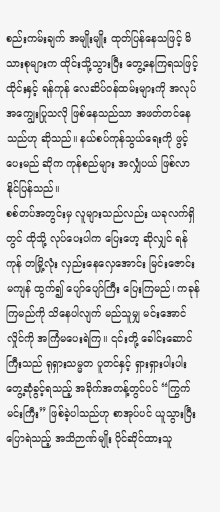စည်းကမ်းချက် အမျိုးမျိုး ထုတ်ပြန်နေသဖြင့် မိသားစုများက ထိုင်းသို့သွားပြီး တွေ့နေကြရသဖြင့် ထိုင်းနှင့် ရန်ကုန် လေဆိပ်ဝန်ထမ်းများကို အလုပ်အကျွေးပြုသလို ဖြစ်နေသည်သာ အဖတ်တင်နေသည်ဟု ဆိုသည်။ နယ်စပ်ကုန်သွယ်ရေးကို ဖွင့်ပေးမည် ဆိုက ကုန်စည်များ အလျှံပယ် ဖြစ်လာနိုင်ပြန်သည်။
စစ်တပ်အတွင်းမှ လူများသည်လည်း ယခုလက်ရှိတွင် ထိုသို့ လုပ်ပေးပါက ပြေးဟေ့ ဆိုလျှင် ရန်ကုန် တမြို့လုံး လှည်းနေလှေအောင်း မြင်းဇောင်းမကျန် ထွက်၍ ပျော်ပျော်ကြီး ပြေးကြမည်၊ ကခုန်ကြမည်ကို သိနေပါလျက် မည်သူမျှ မင်းအောင်လှိုင်ကို အကြံမပေးရဲကြ။ ၎င်းတို့ ခေါင်းဆောင်ကြီးသည် ရုရှားသမ္မတ ပူတင်နှင့် ရှားရှားပါးပါး တွေ့ဆုံခွင့်ရသည့် အခိုက်အတန့်တွင်ပင် “ကြွက်မင်းကြီး” ဖြစ်ခဲ့ပါသည်ဟု စာအုပ်ပင် ယူသွားပြီး ပြောရဲသည့် အသိဉာဏ်မျိုး ပိုင်ဆိုင်ထားသူ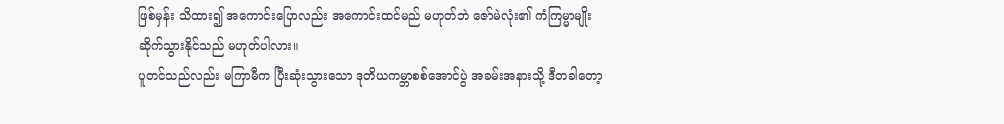ဖြစ်မှန်း သိထား၍ အကောင်းပြောလည်း အကောင်းထင်မည် မဟုတ်ဘဲ ဇော်မဲလုံး၏ ကံကြမ္မာမျိုး ဆိုက်သွားနိုင်သည် မဟုတ်ပါလား။
ပူတင်သည်လည်း မကြာမီက ပြီးဆုံးသွားသော ဒုတိယကမ္ဘာစစ်အောင်ပွဲ အခမ်းအနားသို့ ဒီတခါတော့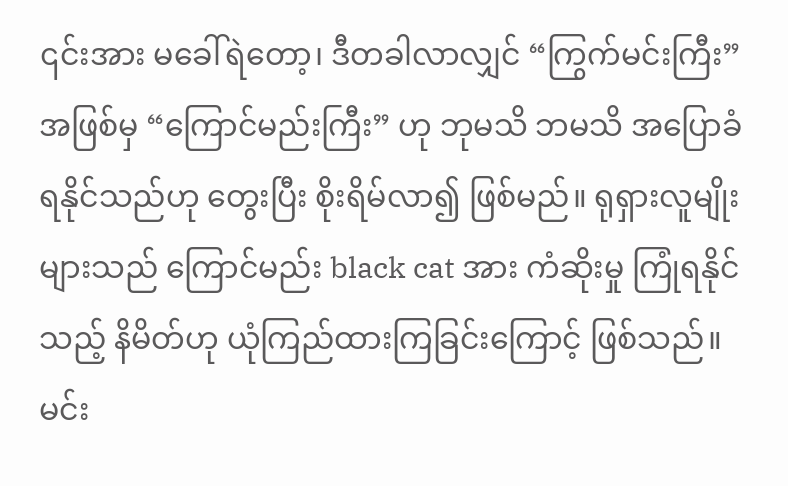၎င်းအား မခေါ်ရဲတော့၊ ဒီတခါလာလျှင် “ကြွက်မင်းကြီး” အဖြစ်မှ “ကြောင်မည်းကြီး” ဟု ဘုမသိ ဘမသိ အပြောခံရနိုင်သည်ဟု တွေးပြီး စိုးရိမ်လာ၍ ဖြစ်မည်။ ရုရှားလူမျိုးများသည် ကြောင်မည်း black cat အား ကံဆိုးမှု ကြုံရနိုင်သည့် နိမိတ်ဟု ယုံကြည်ထားကြခြင်းကြောင့် ဖြစ်သည်။
မင်း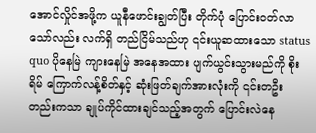အောင်လှိုင်အဖို့က ယူနီဖောင်းချွတ်ပြီး တိုက်ပုံ ပြောင်းဝတ်လာသော်လည်း လက်ရှိ တည်ငြိမ်သည်ဟု ၎င်းယူဆထားသော status quo ပိုနေမြဲ ကျားနေမြဲ အနေအထား ပျက်ယွင်းသွားမည်ကို စိုးရိမ် ကြောက်လန့်စိတ်နှင့် ဆုံးဖြတ်ချက်အားလုံးကို ၎င်းတဦးတည်းကသာ ချုပ်ကိုင်ထားချင်သည့်အတွက် ပြောင်းလဲနေ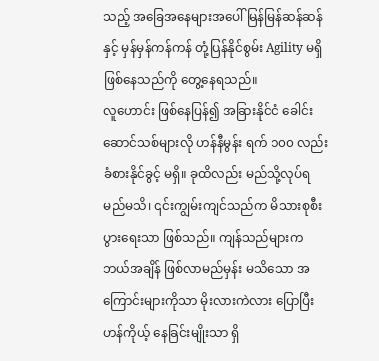သည့် အခြေအနေများအပေါ် မြန်မြန်ဆန်ဆန်နှင့် မှန်မှန်ကန်ကန် တုံ့ပြန်နိုင်စွမ်း Agility မရှိ ဖြစ်နေသည်ကို တွေ့နေရသည်။
လူဟောင်း ဖြစ်နေပြန်၍ အခြားနိုင်ငံ ခေါင်းဆောင်သစ်များလို ဟန်နီမွန်း ရက် ၁၀၀ လည်း ခံစားနိုင်ခွင့် မရှိ။ ခုထိလည်း မည်သို့လုပ်ရမည်မသိ၊ ၎င်းကျွမ်းကျင်သည်က မိသားစုစီးပွားရေးသာ ဖြစ်သည်။ ကျန်သည်များက ဘယ်အချိန် ဖြစ်လာမည်မှန်း မသိသော အကြောင်းများကိုသာ မိုးလားကဲလား ပြောပြီး ဟန်ကိုယ့် နေခြင်းမျိုးသာ ရှိ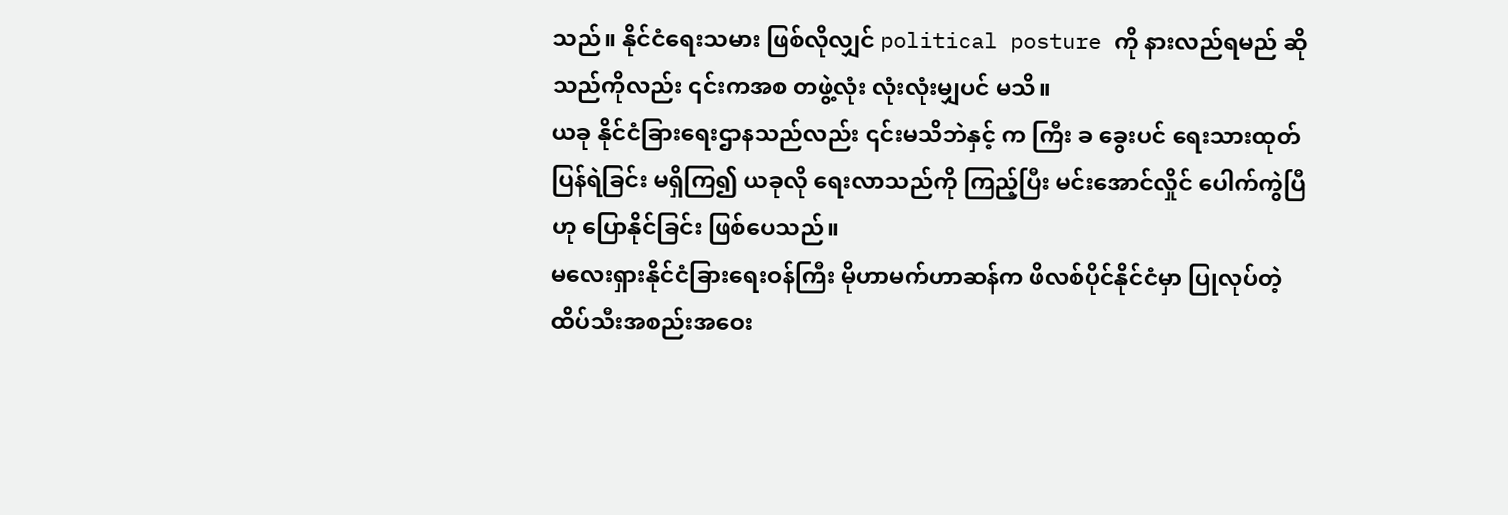သည်။ နိုင်ငံရေးသမား ဖြစ်လိုလျှင် political posture ကို နားလည်ရမည် ဆိုသည်ကိုလည်း ၎င်းကအစ တဖွဲ့လုံး လုံးလုံးမျှပင် မသိ။
ယခု နိုင်ငံခြားရေးဌာနသည်လည်း ၎င်းမသိဘဲနှင့် က ကြီး ခ ခွေးပင် ရေးသားထုတ်ပြန်ရဲခြင်း မရှိကြ၍ ယခုလို ရေးလာသည်ကို ကြည့်ပြီး မင်းအောင်လှိုင် ပေါက်ကွဲပြီဟု ပြောနိုင်ခြင်း ဖြစ်ပေသည်။
မလေးရှားနိုင်ငံခြားရေးဝန်ကြီး မိုဟာမက်ဟာဆန်က ဖိလစ်ပိုင်နိုင်ငံမှာ ပြုလုပ်တဲ့ ထိပ်သီးအစည်းအဝေး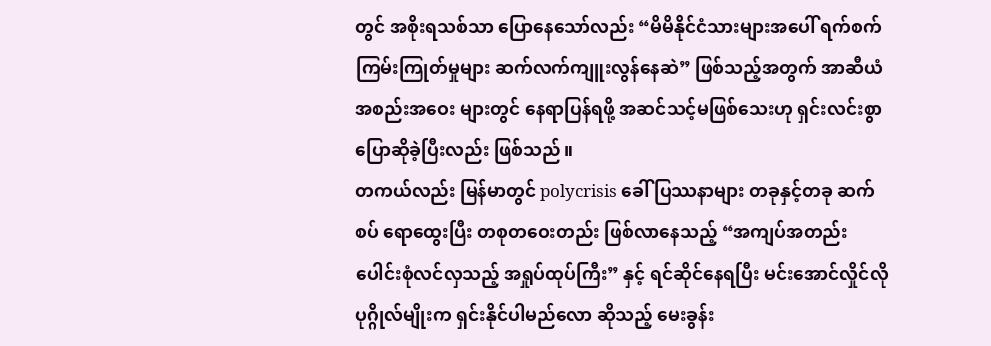တွင် အစိုးရသစ်သာ ပြောနေသော်လည်း “မိမိနိုင်ငံသားများအပေါ် ရက်စက်ကြမ်းကြုတ်မှုများ ဆက်လက်ကျူးလွန်နေဆဲ” ဖြစ်သည့်အတွက် အာဆီယံအစည်းအဝေး များတွင် နေရာပြန်ရဖို့ အဆင်သင့်မဖြစ်သေးဟု ရှင်းလင်းစွာ ပြောဆိုခဲ့ပြီးလည်း ဖြစ်သည်။
တကယ်လည်း မြန်မာတွင် polycrisis ခေါ် ပြဿနာများ တခုနှင့်တခု ဆက်စပ် ရောထွေးပြီး တစုတဝေးတည်း ဖြစ်လာနေသည့် “အကျပ်အတည်းပေါင်းစုံလင်လှသည့် အရှုပ်ထုပ်ကြီး” နှင့် ရင်ဆိုင်နေရပြီး မင်းအောင်လှိုင်လို ပုဂ္ဂိုလ်မျိုးက ရှင်းနိုင်ပါမည်လော ဆိုသည့် မေးခွန်း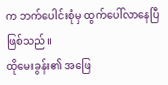က ဘက်ပေါင်းစုံမှ ထွက်ပေါ်လာနေပြီ ဖြစ်သည်။
ထိုမေးခွန်း၏ အဖြေ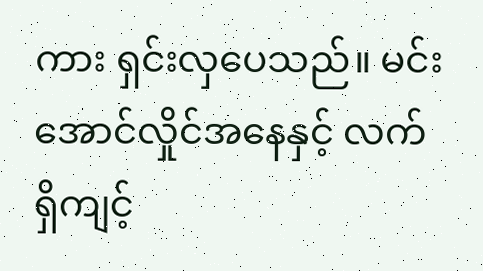ကား ရှင်းလှပေသည်။ မင်းအောင်လှိုင်အနေနှင့် လက်ရှိကျင့်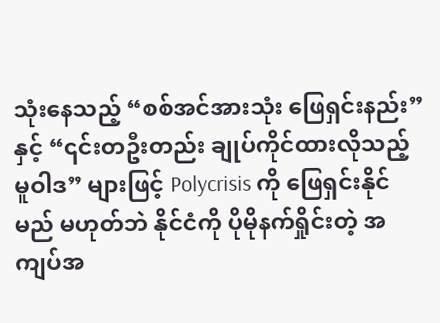သုံးနေသည့် “စစ်အင်အားသုံး ဖြေရှင်းနည်း” နှင့် “၎င်းတဦးတည်း ချုပ်ကိုင်ထားလိုသည့် မူဝါဒ” များဖြင့် Polycrisis ကို ဖြေရှင်းနိုင်မည် မဟုတ်ဘဲ နိုင်ငံကို ပိုမိုနက်ရှိုင်းတဲ့ အကျပ်အ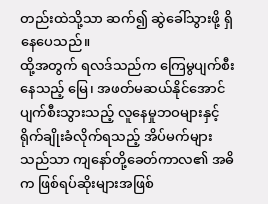တည်းထဲသို့သာ ဆက်၍ ဆွဲခေါ်သွားဖို့ ရှိနေပေသည်။
ထို့အတွက် ရလဒ်သည်က ကြေမွပျက်စီးနေသည့် မြေ၊ အဖတ်မဆယ်နိုင်အောင် ပျက်စီးသွားသည့် လူနေမှုဘဝများနှင့် ရိုက်ချိုးခံလိုက်ရသည့် အိပ်မက်များသည်သာ ကျနော်တို့ခေတ်ကာလ၏ အဓိက ဖြစ်ရပ်ဆိုးများအဖြစ်